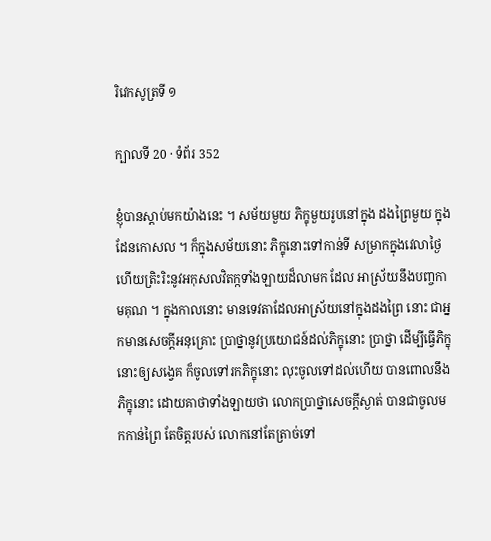រិវេកសូត្រទី ១

ក្បាលទី 20 · ទំព័រ 352

ខ្ញុំបានស្តាប់មកយ៉ាងនេះ ។ សម័យមួយ ភិក្ខុមួយរូបនៅក្នុង ដងព្រៃមួយ ក្នុងដែនកោសល ។ ក៏ក្នុងសម័យនោះ ភិក្ខុនោះទៅកាន់ទី សម្រាកក្នុងវេលាថ្ងៃ ហើយត្រិះរិះនូវអកុសលវិតក្កទាំងឡាយដ៏លាមក ដែល អាស្រ័យនឹងបញ្ចកាមគុណ ។ ក្នុងកាលនោះ មានទេវតាដែលអាស្រ័យនៅក្នុងដងព្រៃ នោះ ជាអ្នកមានសេចក្តីអនុគ្រោះ ប្រាថ្នានូវប្រយោជន៍ដល់ភិក្ខុនោះ ប្រាថ្នា ដើម្បីធ្វើភិក្ខុនោះឲ្យសង្វេគ ក៏ចូលទៅរកភិក្ខុនោះ លុះចូលទៅដល់ហើយ បានពោលនឹងភិក្ខុនោះ ដោយគាថាទាំងឡាយថា លោកប្រាថ្នាសេចក្តីស្ងាត់ បានជាចូលមកកាន់ព្រៃ តែចិត្តរបស់ លោកនៅតែត្រាច់ទៅ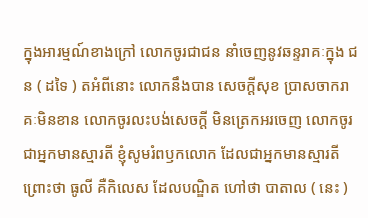ក្នុងអារម្មណ៍ខាងក្រៅ លោកចូរជាជន នាំចេញនូវឆន្ទរាគៈក្នុង ជន ( ដទៃ ) តអំពីនោះ លោកនឹងបាន សេចក្តីសុខ ប្រាសចាករាគៈមិនខាន លោកចូរលះបង់សេចក្តី មិនត្រេកអរចេញ លោកចូរជាអ្នកមានស្មារតី ខ្ញុំសូមរំពឫកលោក ដែលជាអ្នកមានស្មារតី ព្រោះថា ធូលី គឺកិលេស ដែលបណ្ឌិត ហៅថា បាតាល ( នេះ )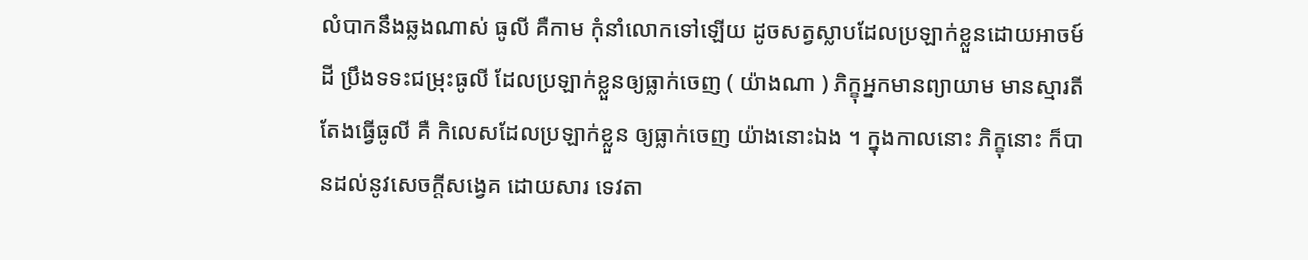លំបាកនឹងឆ្លងណាស់ ធូលី គឺកាម កុំនាំលោកទៅឡើយ ដូចសត្វស្លាបដែលប្រឡាក់ខ្លួនដោយអាចម៍ ដី ប្រឹងទទះជម្រុះធូលី ដែលប្រឡាក់ខ្លួនឲ្យធ្លាក់ចេញ ( យ៉ាងណា ) ភិក្ខុអ្នកមានព្យាយាម មានស្មារតី តែងធ្វើធូលី គឺ កិលេសដែលប្រឡាក់ខ្លួន ឲ្យធ្លាក់ចេញ យ៉ាងនោះឯង ។ ក្នុងកាលនោះ ភិក្ខុនោះ ក៏បានដល់នូវសេចក្តីសង្វេគ ដោយសារ ទេវតា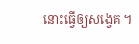នោះធ្វើឲ្យសង្វេគ ។